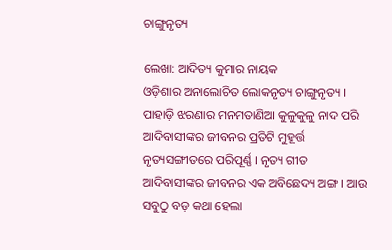ଚାଙ୍ଗୁନୃତ୍ୟ

ଲେଖା: ଆଦିତ୍ୟ କୁମାର ନାୟକ
ଓଡ଼ିଶାର ଅନାଲୋଚିତ ଲୋକନୃତ୍ୟ ଚାଙ୍ଗୁନୃତ୍ୟ ।
ପାହାଡ଼ି ଝରଣାର ମନମତାଣିଆ କୁଳୁକୁଳୁ ନାଦ ପରି ଆଦିବାସୀଙ୍କର ଜୀବନର ପ୍ରତିଟି ମୁହୂର୍ତ୍ତ ନୃତ୍ୟସଙ୍ଗୀତରେ ପରିପୂର୍ଣ୍ଣ । ନୃତ୍ୟ ଗୀତ ଆଦିବାସୀଙ୍କର ଜୀବନର ଏକ ଅବିଛେଦ୍ୟ ଅଙ୍ଗ । ଆଉ ସବୁଠୁ ବଡ଼ କଥା ହେଲା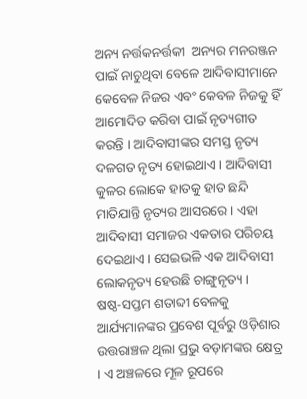ଅନ୍ୟ ନର୍ତ୍ତକନର୍ତ୍ତକୀ  ଅନ୍ୟର ମନରଞ୍ଜନ ପାଇଁ ନାଚୁଥିବା ବେଳେ ଆଦିବାସୀମାନେ କେବେଳ ନିଜର ଏବଂ କେବଳ ନିଜକୁ ହିଁ ଆମୋଦିତ କରିବା ପାଇଁ ନୃତ୍ୟଗୀତ କରନ୍ତି । ଆଦିବାସୀଙ୍କର ସମସ୍ତ ନୃତ୍ୟ ଦଳଗତ ନୃତ୍ୟ ହୋଇଥାଏ । ଆଦିବାସୀ କୁଳର ଲୋକେ ହାତକୁ ହାତ ଛନ୍ଦି ମାତିଯାନ୍ତି ନୃତ୍ୟର ଆସରରେ । ଏହା ଆଦିବାସୀ ସମାଜର ଏକତାର ପରିଚୟ ଦେଇଥାଏ । ସେଇଭଳି ଏକ ଆଦିବାସୀ ଲୋକନୃତ୍ୟ ହେଉଛି ଚାଙ୍ଗୁନୃତ୍ୟ ।
ଷଷ୍ଠ-ସପ୍ତମ ଶତାବ୍ଦୀ ବେଳକୁ ଆର୍ଯ୍ୟମାନଙ୍କର ପ୍ରବେଶ ପୂର୍ବରୁ ଓଡ଼ିଶାର ଉତ୍ତରାଞ୍ଚଳ ଥିଲା ପ୍ରଭୁ ବଡ଼ାମଙ୍କର କ୍ଷେତ୍ର । ଏ ଅଞ୍ଚଳରେ ମୂଳ ରୂପରେ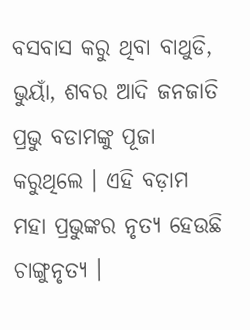ବସବାସ କରୁ ଥିବା ବାଥୁଡି, ଭୁୟାଁ, ଶବର ଆଦି ଜନଜାତି ପ୍ରଭୁ ବଡାମଙ୍କୁ ପୂଜା କରୁଥିଲେ । ଏହି ବଡ଼ାମ ମହା ପ୍ରଭୁଙ୍କର ନୃତ୍ୟ ହେଉଛି ଚାଙ୍ଗୁନୃତ୍ୟ ।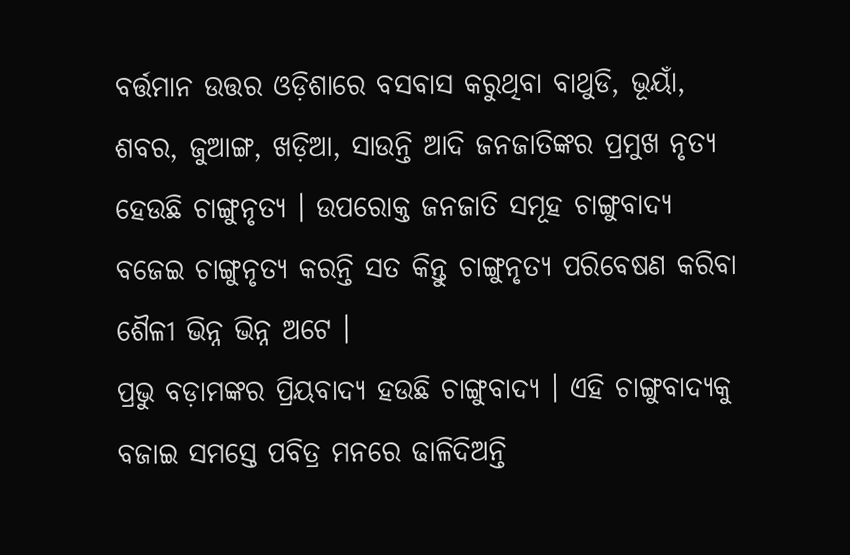ବର୍ତ୍ତମାନ ଉତ୍ତର ଓଡ଼ିଶାରେ ବସବାସ କରୁଥିବା ବାଥୁଡି, ଭୂୟାଁ, ଶବର, ଜୁଆଙ୍ଗ, ଖଡ଼ିଆ, ସାଉନ୍ତି ଆଦି ଜନଜାତିଙ୍କର ପ୍ରମୁଖ ନୃତ୍ୟ ହେଉଛି ଚାଙ୍ଗୁନୃତ୍ୟ । ଉପରୋକ୍ତ ଜନଜାତି ସମୂହ ଚାଙ୍ଗୁବାଦ୍ୟ ବଜେଇ ଚାଙ୍ଗୁନୃତ୍ୟ କରନ୍ତି ସତ କିନ୍ତୁ ଚାଙ୍ଗୁନୃତ୍ୟ ପରିବେଷଣ କରିବା ଶୈଳୀ ଭିନ୍ନ ଭିନ୍ନ ଅଟେ ।
ପ୍ରଭୁ ବଡ଼ାମଙ୍କର ପ୍ରିୟବାଦ୍ୟ ହଉଛି ଚାଙ୍ଗୁବାଦ୍ୟ । ଏହି ଚାଙ୍ଗୁବାଦ୍ୟକୁ ବଜାଇ ସମସ୍ତେ ପବିତ୍ର ମନରେ ଢାଳିଦିଅନ୍ତି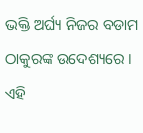ଭକ୍ତି ଅର୍ଘ୍ୟ ନିଜର ବଡାମ ଠାକୁରଙ୍କ ଉଦେଶ୍ୟରେ । ଏହି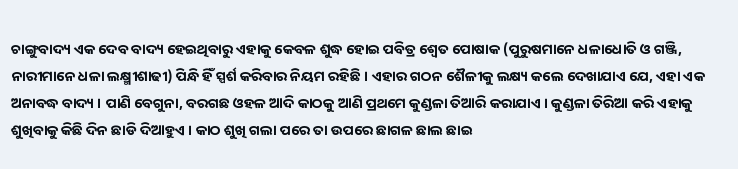ଚାଙ୍ଗୁବାଦ୍ୟ ଏକ ଦେବ ବାଦ୍ୟ ହେଇଥିବାରୁ ଏହାକୁ କେବଳ ଶୁଦ୍ଧ ହୋଇ ପବିତ୍ର ଶ୍ଵେତ ପୋଷାକ (ପୁରୁଷମାନେ ଧଳାଧୋତି ଓ ଗଞ୍ଜି, ନାରୀମାନେ ଧଳା ଲକ୍ଷ୍ମୀଶାଢୀ) ପିନ୍ଧି ହିଁ ସ୍ପର୍ଶ କରିବାର ନିୟମ ରହିଛି । ଏହାର ଗଠନ ଶୈଳୀକୁ ଲକ୍ଷ୍ୟ କଲେ ଦେଖାଯାଏ ଯେ, ଏହା ଏକ ଅନାବଦ୍ଧ ବାଦ୍ୟ । ପାଣି ବେଗୁନା, ବରଗଛ ଓହଳ ଆଦି କାଠକୁ ଆଣି ପ୍ରଥମେ କୁଣ୍ଡଳା ତିଆରି କରାଯାଏ । କୁଣ୍ଡଳା ତିରିଆ କରି ଏହାକୁ ଶୁଖିବାକୁ କିଛି ଦିନ ଛାଡି ଦିଆହୁଏ । କାଠ ଶୁଖି ଗଲା ପରେ ତା ଉପରେ ଛାଗଳ ଛାଲ ଛାଇ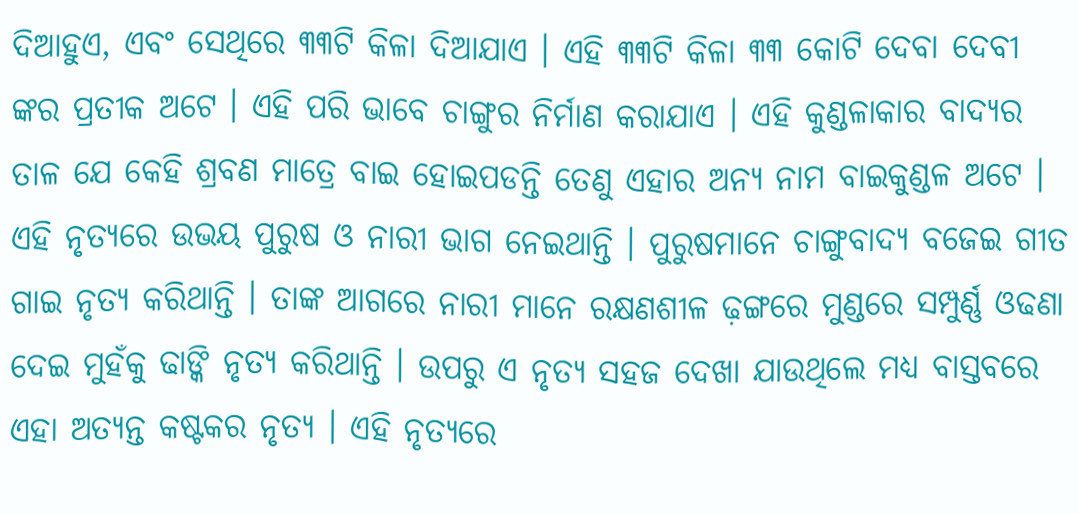ଦିଆହୁଏ, ଏବଂ ସେଥିରେ ୩୩ଟି କିଳା ଦିଆଯାଏ । ଏହି ୩୩ଟି କିଳା ୩୩ କୋଟି ଦେବା ଦେବୀ ଙ୍କର ପ୍ରତୀକ ଅଟେ । ଏହି ପରି ଭାବେ ଚାଙ୍ଗୁର ନିର୍ମାଣ କରାଯାଏ । ଏହି କୁଣ୍ଡଳାକାର ବାଦ୍ୟର ତାଳ ଯେ କେହି ଶ୍ରବଣ ମାତ୍ରେ ବାଇ ହୋଇପଡନ୍ତି ତେଣୁ ଏହାର ଅନ୍ୟ ନାମ ବାଇକୁଣ୍ଡଳ ଅଟେ ।
ଏହି ନୃତ୍ୟରେ ଉଭୟ ପୁରୁଷ ଓ ନାରୀ ଭାଗ ନେଇଥାନ୍ତି । ପୁରୁଷମାନେ ଚାଙ୍ଗୁବାଦ୍ୟ ବଜେଇ ଗୀତ ଗାଇ ନୃତ୍ୟ କରିଥାନ୍ତି । ତାଙ୍କ ଆଗରେ ନାରୀ ମାନେ ରକ୍ଷଣଶୀଳ ଢ଼ଙ୍ଗରେ ମୁଣ୍ଡରେ ସମ୍ପୁର୍ଣ୍ଣ ଓଢଣା ଦେଇ ମୁହଁକୁ ଢାଙ୍କି ନୃତ୍ୟ କରିଥାନ୍ତି । ଉପରୁ ଏ ନୃତ୍ୟ ସହଜ ଦେଖା ଯାଉଥିଲେ ମଧ୍ୟ ବାସ୍ତବରେ ଏହା ଅତ୍ୟନ୍ତ କଷ୍ଟକର ନୃତ୍ୟ । ଏହି ନୃତ୍ୟରେ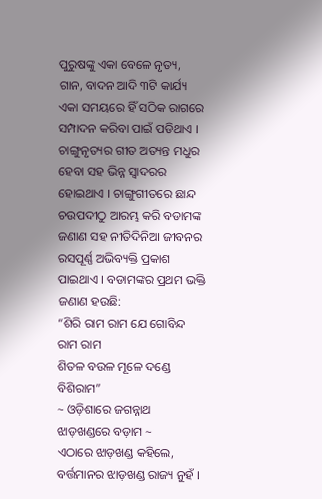ପୁରୁଷଙ୍କୁ ଏକା ବେଳେ ନୃତ୍ୟ, ଗାନ, ବାଦନ ଆଦି ୩ଟି କାର୍ଯ୍ୟ ଏକା ସମୟରେ ହିଁ ସଠିକ ରାଗରେ ସମ୍ପାଦନ କରିବା ପାଇଁ ପଡିଥାଏ ।
ଚାଙ୍ଗୁନୃତ୍ୟର ଗୀତ ଅତ୍ୟନ୍ତ ମଧୁର ହେବା ସହ ଭିନ୍ନ ସ୍ୱାଦରର ହୋଇଥାଏ । ଚାଙ୍ଗୁଗୀତରେ ଛାନ୍ଦ ଚଉପଦୀଠୁ ଆରମ୍ଭ କରି ବଡାମଙ୍କ ଜଣାଣ ସହ ନୀତିଦିନିଆ ଜୀବନର ରସପୂର୍ଣ୍ଣ ଅଭିବ୍ୟକ୍ତି ପ୍ରକାଶ ପାଇଥାଏ । ବଡାମଙ୍କର ପ୍ରଥମ ଭକ୍ତି ଜଣାଣ ହଉଛି:
“ଶିରି ରାମ ରାମ ଯେ ଗୋବିନ୍ଦ ରାମ ରାମ
ଶିତଳ ବଉଳ ମୂଳେ ଦଣ୍ଡେ ବିଶିରାମ”
~ ଓଡ଼ିଶାରେ ଜଗନ୍ନାଥ ଝାଡ଼ଖଣ୍ଡରେ ବଡ଼ାମ ~
ଏଠାରେ ଝାଡ଼ଖଣ୍ଡ କହିଲେ, ବର୍ତ୍ତମାନର ଝାଡ଼ଖଣ୍ଡ ରାଜ୍ୟ ନୁହଁ ।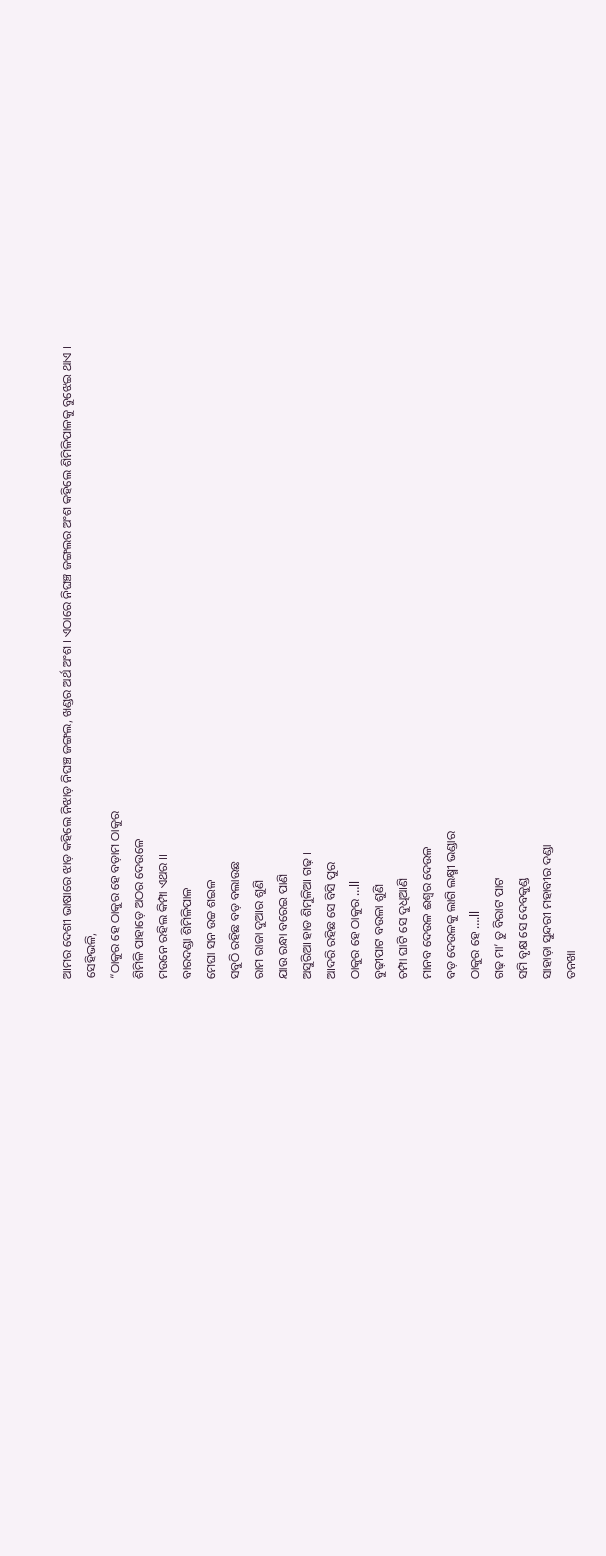ଆମର ଦେଶୀ ଭାଷାରେ ଝାଡ଼ କହିଲେ ନିଝାଡ଼ ନିଘଞ୍ଚ ଜଙ୍ଗଲ, ଖଣ୍ଡର ଅର୍ଥ ଅଂଶ । ଏଠାରେ ନିଘଞ୍ଚ ଜଙ୍ଗଲର ଅଂଶ କହିଲେ ଶିମିଳିପାଳକୁ ବୁଝେଇ ଥାଏ । ସେହିଭଳି,
“ଠାକୁର ହେ ଠାକୁର ହେ ବଡ଼ାମ ଠାକୁର
ଶିମିଳି ପାହାଡ଼େ ଅଠର ଦେଉଳେ
ମଉନେ ରହିଲ କିମ୍ପା ଏଥର ।।
ବାରଦଣ୍ଡା ଶିମିଳିପାଳ
ମେଘା ସନ ଉଚ୍ଚ ଶଇଳ
ସବୁଠି ରହିଛ ବଡ଼ ବଲାଉଛ
ରାମ ରାଜା ଦୁଆର ଶୁଣି
ଯାଉ ରନ୍ଧା ବରେଇ ପାଣି
ଅସୁରିଆ ହାଡ ଶିମୁଳିଆ ଗଢ଼ ।
ଆଦରି ରହିଛ ସେ ବିସି ପୁର
ଠାକୁର ହେ ଠାକୁର …ll
ବୁଢ଼ୀପାଟ ବଉଳା ଶୁଣି
ଚମ୍ପା ଘାଟି ସେ ଦୁଧିଆଣି
ମାନବ ଦେଉଳ ଈଶ୍ୱର ଦେଉଳ
ବଡ଼ ଦେଉଳକୁ ଲାଗି ଲକ୍ଷ୍ମୀ ଭଣ୍ଡାର
ଠାକୁର ହେ ….ll
ଗଢ଼ ମା’ ତୁ ବିରାଟ ପାଟ
ସମି ବୃକ୍ଷ ସେ ଦେବକୁଣ୍ଡ
ସାହାଡ଼ା ସୁନ୍ଦରୀ ମହାବୀର ଦଣ୍ଡା
ତନଖା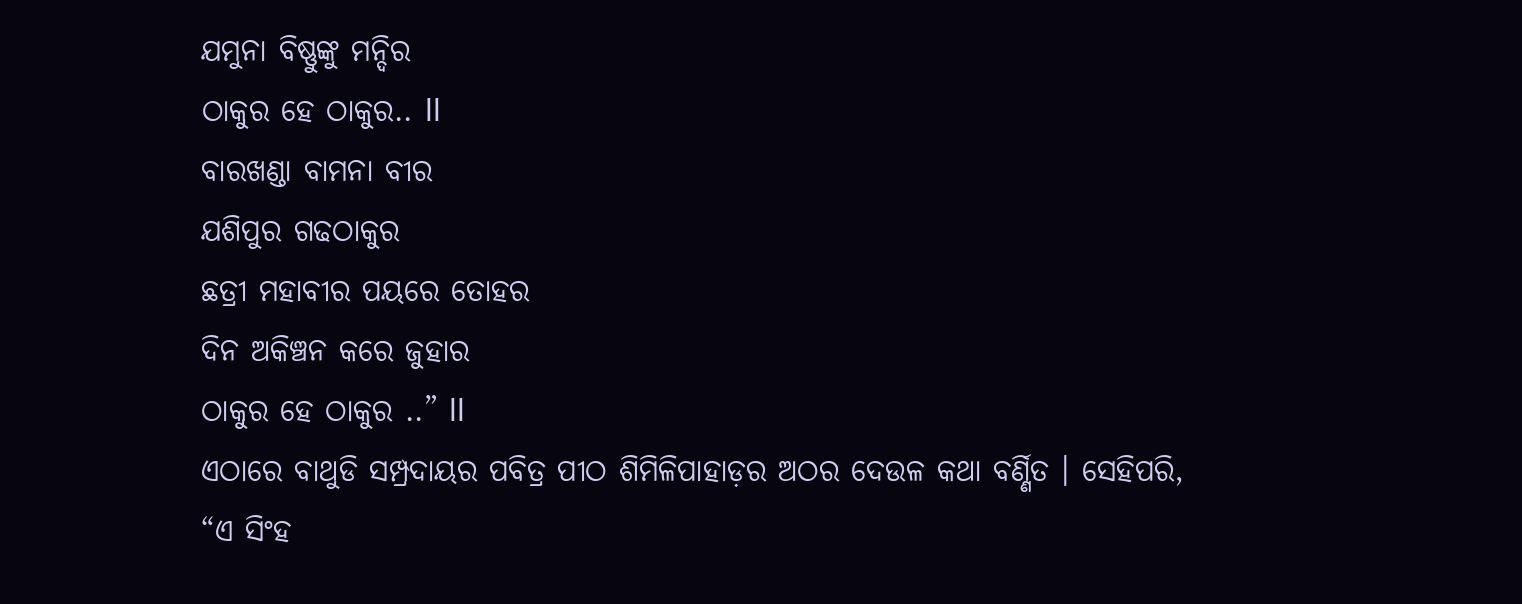ଯମୁନା ବିଷ୍ଣୁଙ୍କୁ ମନ୍ଦିର
ଠାକୁର ହେ ଠାକୁର.. ll
ବାରଖଣ୍ଡା ବାମନା ବୀର
ଯଶିପୁର ଗଢଠାକୁର
ଛତ୍ରୀ ମହାବୀର ପୟରେ ତୋହର
ଦିନ ଅକିଞ୍ଚନ କରେ ଜୁହାର
ଠାକୁର ହେ ଠାକୁର ..” ll
ଏଠାରେ ବାଥୁଡି ସମ୍ପ୍ରଦାୟର ପବିତ୍ର ପୀଠ ଶିମିଳିପାହାଡ଼ର ଅଠର ଦେଉଳ କଥା ବର୍ଣ୍ଣିତ । ସେହିପରି,
“ଏ ସିଂହ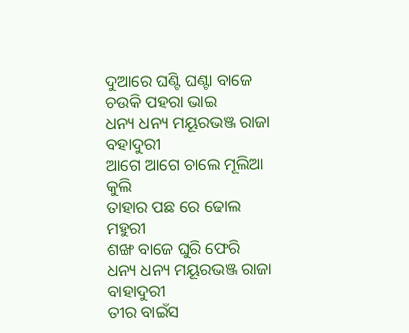ଦୁଆରେ ଘଣ୍ଟି ଘଣ୍ଟା ବାଜେ
ଚଉକି ପହରା ଭାଇ
ଧନ୍ୟ ଧନ୍ୟ ମୟୂରଭଞ୍ଜ ରାଜା ବହାଦୁରୀ
ଆଗେ ଆଗେ ଚାଲେ ମୂଲିଆ କୁଲି
ତାହାର ପଛ ରେ ଢୋଲ ମହୁରୀ
ଶଙ୍ଖ ବାଜେ ଘୁରି ଫେରି
ଧନ୍ୟ ଧନ୍ୟ ମୟୂରଭଞ୍ଜ ରାଜା ବାହାଦୁରୀ
ତୀର ବାଇଁସ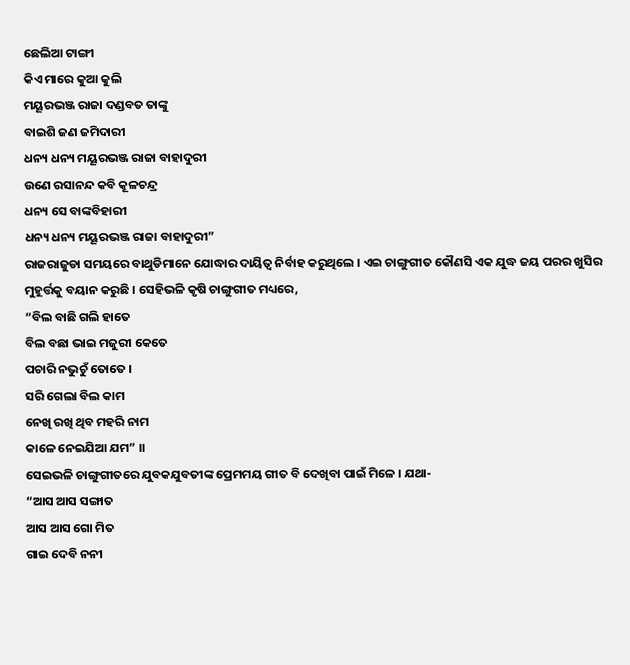ଛେଲିଆ ଟାଙ୍ଗୀ
କିଏ ମାରେ କୁଆ କୁଲି
ମୟୂରଭଞ୍ଜ ରାଜା ଦଣ୍ଡବତ ତାଙ୍କୁ
ବାଇଶି ଜଣ ଜମିଦାରୀ
ଧନ୍ୟ ଧନ୍ୟ ମୟୂରଭଞ୍ଜ ରାଜା ବାହାଦୁରୀ
ଉଣେ ରସାନନ୍ଦ କବି କୂଳଚନ୍ଦ୍ର
ଧନ୍ୟ ସେ ବାଙ୍କବିହାରୀ
ଧନ୍ୟ ଧନ୍ୟ ମୟୂରଭଞ୍ଜ ରାଜା ବାହାଦୁରୀ”
ରାଜରାଜୁଡା ସମୟରେ ବାଥୁଡିମାନେ ଯୋଦ୍ଧାର ଦାୟିତ୍ୱ ନିର୍ବାହ କରୁଥିଲେ । ଏଇ ଚାଙ୍ଗୁଗୀତ କୌଣସି ଏକ ଯୁଦ୍ଧ ଜୟ ପରର ଖୁସିର ମୁହୂର୍ତ୍ତକୁ ବୟାନ କରୁଛି । ସେହିଭଳି କୃଷି ଚାଙ୍ଗୁଗୀତ ମଧ୍ୟରେ,
“ବିଲ ବାଛି ଗଲି ହାତେ
ବିଲ ବଛା ଭାଇ ମଜୁରୀ କେତେ
ପଚାରି ନଭୁଚୁଁ ତୋତେ ।
ସରି ଗେଲା ବିଲ କାମ
ନେଖି ରଖି ଥିବ ମହରି ନାମ
କାଳେ ନେଇଯିଆ ଯମ” ।।
ସେଇଭଳି ଚାଙ୍ଗୁଗୀତରେ ଯୁବକଯୁବତୀଙ୍କ ପ୍ରେମମୟ ଗୀତ ବି ଦେଖିବା ପାଇଁ ମିଳେ । ଯଥା-
“ଆସ ଆସ ସଙ୍ଗାତ
ଆସ ଆସ ଗୋ ମିତ
ଗାଇ ଦେବି ନନୀ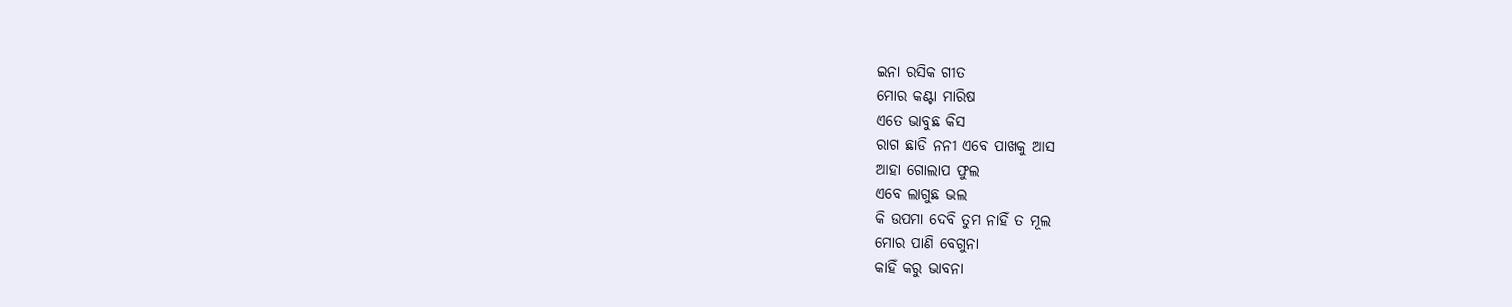ଇନା ରସିକ ଗୀତ
ମୋର କଣ୍ଟା ମାରିଷ
ଏତେ ଭାବୁଛ କିସ
ରାଗ ଛାଡି ନନୀ ଏବେ ପାଖକୁ ଆସ
ଆହା ଗୋଲାପ ଫୁଲ
ଏବେ ଲାଗୁଛ ଭଲ
କି ଉପମା ଦେବି ତୁମ ନାହିଁ ତ ମୂଲ
ମୋର ପାଣି ବେଗୁନା
କାହିଁ କରୁ ଭାବନା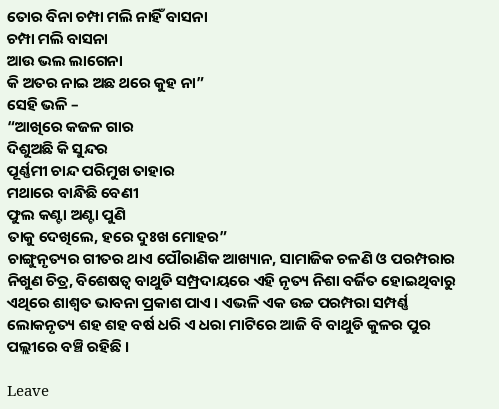ତୋର ବିନା ଚମ୍ପା ମଲି ନାହିଁ ବାସନା
ଚମ୍ପା ମଲି ବାସନା
ଆଉ ଭଲ ଲାଗେନା
କି ଅତର ନାଇ ଅଛ ଥରେ କୁହ ନା”
ସେହି ଭଳି –
“ଆଖିରେ କଜଳ ଗାର
ଦିଶୁଅଛି କି ସୁନ୍ଦର
ପୂର୍ଣ୍ଣମୀ ଚାନ୍ଦ ପରିମୁଖ ତାହାର
ମଥାରେ ବାନ୍ଧିଛି ବେଣୀ
ଫୁଲ କଣ୍ଟା ଅଣ୍ଟା ପୁଣି
ତାକୁ ଦେଖିଲେ, ହରେ ଦୁଃଖ ମୋହର”
ଚାଙ୍ଗୁନୃତ୍ୟର ଗୀତର ଥାଏ ପୌରାଣିକ ଆଖ୍ୟାନ, ସାମାଜିକ ଚଳଣି ଓ ପରମ୍ପରାର ନିଖୁଣ ଚିତ୍ର, ବିଶେଷତ୍ୱ ବାଥୁଡି ସମ୍ପ୍ରଦାୟରେ ଏହି ନୃତ୍ୟ ନିଶା ବର୍ଜିତ ହୋଇଥିବାରୁ ଏଥିରେ ଶାଶ୍ୱତ ଭାବନା ପ୍ରକାଶ ପାଏ । ଏଭଳି ଏକ ଉଚ୍ଚ ପରମ୍ପରା ସମ୍ପର୍ଣ୍ଣ ଲୋକନୃତ୍ୟ ଶହ ଶହ ବର୍ଷ ଧରି ଏ ଧରା ମାଟିରେ ଆଜି ବି ବାଥୁଡି କୁଳର ପୁର ପଲ୍ଲୀରେ ବଞ୍ଚି ରହିଛି ।

Leave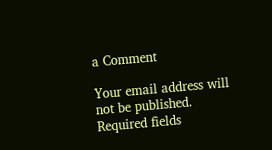a Comment

Your email address will not be published. Required fields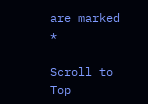are marked *

Scroll to Top